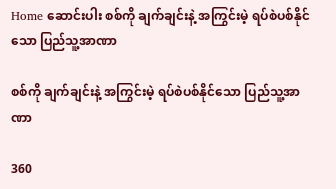Home ဆောင်းပါး စစ်ကို ချက်ချင်းနဲ့ အကြွင်းမဲ့ ရပ်စဲပစ်နိုင်သော ပြည်သူ့အာဏာ

စစ်ကို ချက်ချင်းနဲ့ အကြွင်းမဲ့ ရပ်စဲပစ်နိုင်သော ပြည်သူ့အာဏာ

360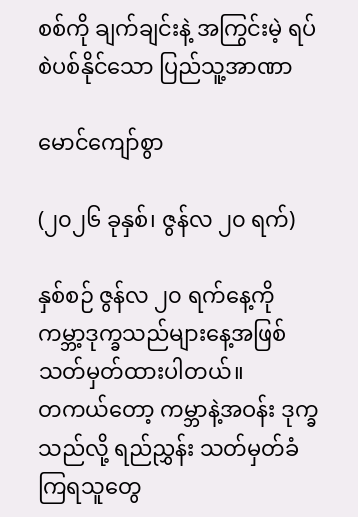စစ်ကို ချက်ချင်းနဲ့ အကြွင်းမဲ့ ရပ်စဲပစ်နိုင်သော ပြည်သူ့အာဏာ

မောင်ကျော်စွာ

(၂၀၂၆ ခုနှစ်၊ ဇွန်လ ၂၀ ရက်)

နှစ်စဉ် ဇွန်လ ၂၀ ရက်နေ့ကို ကမ္ဘာ့ဒုက္ခသည်များနေ့အဖြစ် သတ်မှတ်ထားပါတယ်။
တကယ်တော့ ကမ္ဘာနဲ့အဝန်း ဒုက္ခသည်လို့ ရည်ညွှန်း သတ်မှတ်ခံကြရသူတွေ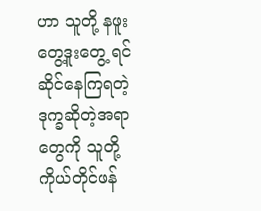ဟာ သူတို့ နဖူးတွေ့ဒူးတွေ့ ရင်ဆိုင်နေကြရတဲ့ ဒုက္ခဆိုတဲ့အရာတွေကို သူတို့ကိုယ်တိုင်ဖန်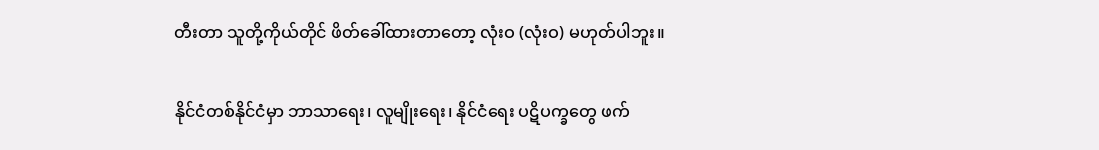တီးတာ သူတို့ကိုယ်တိုင် ဖိတ်ခေါ်ထားတာတော့ လုံးဝ (လုံးဝ) မဟုတ်ပါဘူး။

နိုင်ငံတစ်နိုင်ငံမှာ ဘာသာရေး၊ လူမျိုးရေး၊ နိုင်ငံရေး ပဋိပက္ခတွေ ဖက်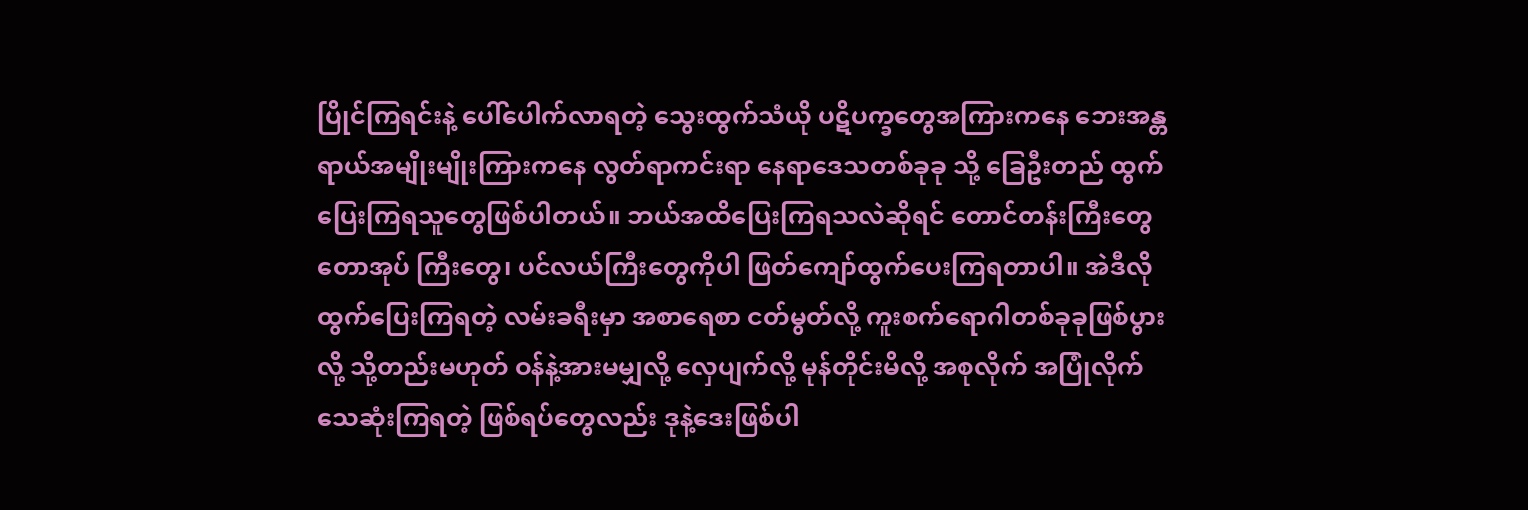ပြိုင်ကြရင်းနဲ့ ပေါ်ပေါက်လာရတဲ့ သွေးထွက်သံယို ပဋိပက္ခတွေအကြားကနေ ဘေးအန္တရာယ်အမျိုးမျိုးကြားကနေ လွတ်ရာကင်းရာ နေရာဒေသတစ်ခုခု သို့ ခြေဦးတည် ထွက်ပြေးကြရသူတွေဖြစ်ပါတယ်။ ဘယ်အထိပြေးကြရသလဲဆိုရင် တောင်တန်းကြီးတွေ တောအုပ် ကြီးတွေ၊ ပင်လယ်ကြီးတွေကိုပါ ဖြတ်ကျော်ထွက်ပေးကြရတာပါ။ အဲဒီလို ထွက်ပြေးကြရတဲ့ လမ်းခရီးမှာ အစာရေစာ ငတ်မွတ်လို့ ကူးစက်ရောဂါတစ်ခုခုဖြစ်ပွားလို့ သို့တည်းမဟုတ် ဝန်နဲ့အားမမျှလို့ လှေပျက်လို့ မုန်တိုင်းမိလို့ အစုလိုက် အပြုံလိုက် သေဆုံးကြရတဲ့ ဖြစ်ရပ်တွေလည်း ဒုနဲ့ဒေးဖြစ်ပါ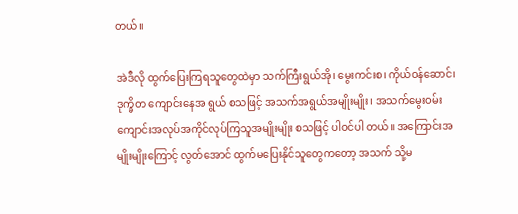တယ်။

အဲဒီလို ထွက်ပြေးကြရသူတွေထဲမှာ သက်ကြီးရွယ်အို၊ မွေးကင်းစ၊ ကိုယ်ဝန်ဆောင်၊ ဒုက္ခိတ ကျောင်းနေအ ရွယ် စသဖြင့် အသက်အရွယ်အမျိုးမျိုး၊ အသက်မွေးဝမ်း ကျောင်းအလုပ်အကိုင်လုပ်ကြသူအမျိုးမျိုး စသဖြင့် ပါဝင်ပါ တယ်။ အကြောင်းအမျိုးမျိုးကြောင့် လွတ်အောင် ထွက်မပြေးနိုင်သူတွေကတော့ အသက် သို့မ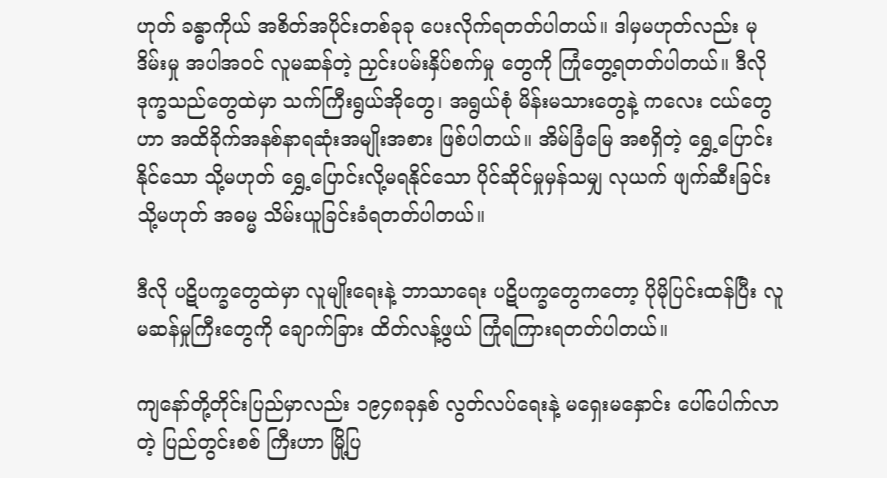ဟုတ် ခန္ဓာကိုယ် အစိတ်အပိုင်းတစ်ခုခု ပေးလိုက်ရတတ်ပါတယ်။ ဒါမှမဟုတ်လည်း မုဒိမ်းမှု အပါအဝင် လူမဆန်တဲ့ ညှင်းပမ်းနှိပ်စက်မှု တွေကို ကြုံတွေ့ရတတ်ပါတယ်။ ဒီလို ဒုက္ခသည်တွေထဲမှာ သက်ကြီးရွယ်အိုတွေ၊ အရွယ်စုံ မိန်းမသားတွေနဲ့ ကလေး ငယ်တွေဟာ အထိခိုက်အနစ်နာရဆုံးအမျိုးအစား ဖြစ်ပါတယ်။ အိမ်ခြံမြေ အစရှိတဲ့ ရွှေ့ပြောင်းနိုင်သော သို့မဟုတ် ရွှေ့ပြောင်းလို့မရနိုင်သော ပိုင်ဆိုင်မှုမှန်သမျှ လုယက် ဖျက်ဆီးခြင်း သို့မဟုတ် အဓမ္မ သိမ်းယူခြင်းခံရတတ်ပါတယ်။

ဒီလို ပဋိပက္ခတွေထဲမှာ လူမျိုးရေးနဲ့ ဘာသာရေး ပဋိပက္ခတွေကတော့ ပိုမိုပြင်းထန်ပြီး လူမဆန်မှုကြီးတွေကို ချောက်ခြား ထိတ်လန့်ဖွယ် ကြုံရကြားရတတ်ပါတယ်။

ကျနော်တို့တိုင်းပြည်မှာလည်း ၁၉၄၈ခုနှစ် လွတ်လပ်ရေးနဲ့ မရှေးမနှောင်း ပေါ်ပေါက်လာတဲ့ ပြည်တွင်းစစ် ကြီးဟာ မြို့ပြ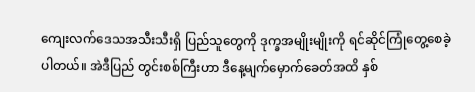ကျေးလက်ဒေသအသီးသီးရှိ ပြည်သူတွေကို ဒုက္ခအမျိုးမျိုးကို ရင်ဆိုင်ကြုံတွေ့စေခဲ့ပါတယ်။ အဲဒီပြည် တွင်းစစ်ကြီးဟာ ဒီနေ့မျက်မှောက်ခေတ်အထိ နှစ်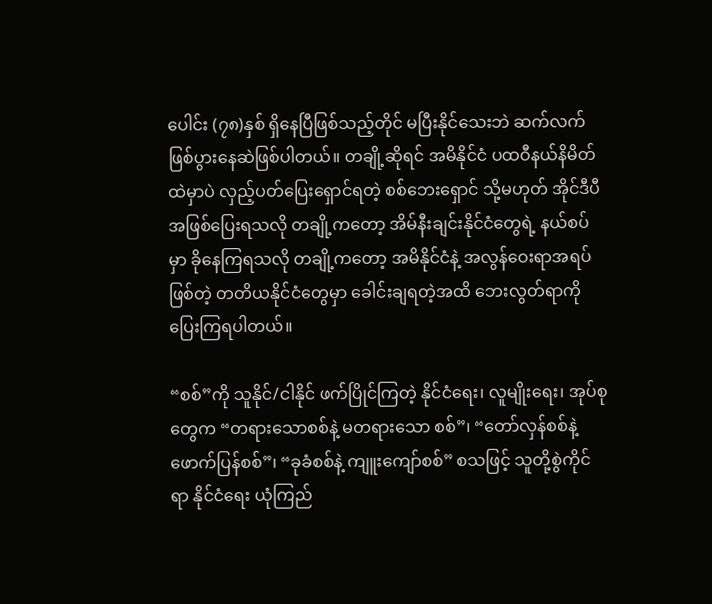ပေါင်း (၇၈)နှစ် ရှိနေပြီဖြစ်သည့်တိုင် မပြီးနိုင်သေးဘဲ ဆက်လက် ဖြစ်ပွားနေဆဲဖြစ်ပါတယ်။ တချို့ဆိုရင် အမိနိုင်ငံ ပထဝီနယ်နိမိတ်ထဲမှာပဲ လှည့်ပတ်ပြေးရှောင်ရတဲ့ စစ်ဘေးရှောင် သို့မဟုတ် အိုင်ဒီပီအဖြစ်ပြေးရသလို တချို့ကတော့ အိမ်နီးချင်းနိုင်ငံတွေရဲ့ နယ်စပ်မှာ ခိုနေကြရသလို တချို့ကတော့ အမိနိုင်ငံနဲ့ အလွန်ဝေးရာအရပ်ဖြစ်တဲ့ တတိယနိုင်ငံတွေမှာ ခေါင်းချရတဲ့အထိ ဘေးလွတ်ရာကို ပြေးကြရပါတယ်။

“စစ်”ကို သူနိုင်/ငါနိုင် ဖက်ပြိုင်ကြတဲ့ နိုင်ငံရေး၊ လူမျိုးရေး၊ အုပ်စုတွေက “တရားသောစစ်နဲ့ မတရားသော စစ်”၊ “တော်လှန်စစ်နဲ့ ဖောက်ပြန်စစ်”၊ “ခုခံစစ်နဲ့ ကျူးကျော်စစ်” စသဖြင့် သူတို့စွဲကိုင်ရာ နိုင်ငံရေး ယုံကြည်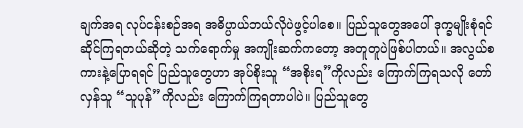ချက်အရ လုပ်ငန်းစဉ်အရ အဓိပ္ပာယ်ဘယ်လိုပဲဖွင့်ပါစေ။ ပြည်သူတွေအပေါ် ဒုက္ခမျိုးစုံရင်ဆိုင်ကြရတယ်ဆိုတဲ့ သက်ရောက်မှု အကျိုးဆက်ကတော့ အတူတူပဲဖြစ်ပါတယ်။ အလွယ်စကားနဲ့ပြောရရင် ပြည်သူတွေဟာ အုပ်စိုးသူ “အစိုးရ”ကိုလည်း ကြောက်ကြရသလို တော်လှန်သူ “သူပုန်”ကိုလည်း ကြောက်ကြရတာပါပဲ။ ပြည်သူတွေ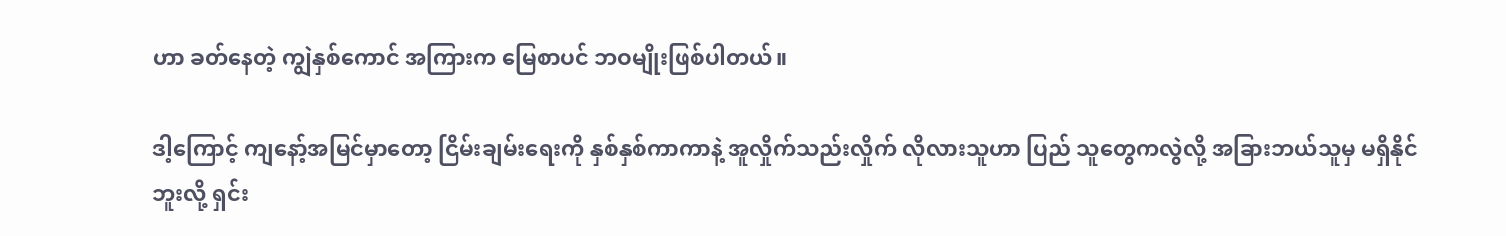ဟာ ခတ်နေတဲ့ ကျွဲနှစ်ကောင် အကြားက မြေစာပင် ဘဝမျိုးဖြစ်ပါတယ်။

ဒါ့ကြောင့် ကျနော့်အမြင်မှာတော့ ငြိမ်းချမ်းရေးကို နှစ်နှစ်ကာကာနဲ့ အူလှိုက်သည်းလှိုက် လိုလားသူဟာ ပြည် သူတွေကလွဲလို့ အခြားဘယ်သူမှ မရှိနိုင်ဘူးလို့ ရှင်း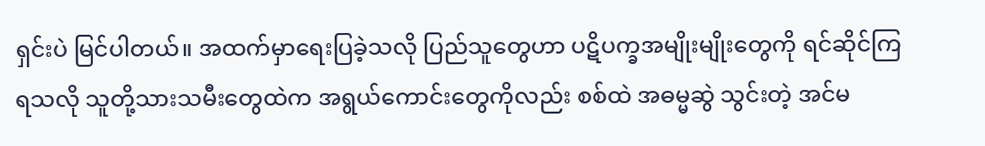ရှင်းပဲ မြင်ပါတယ်။ အထက်မှာရေးပြခဲ့သလို ပြည်သူတွေဟာ ပဋိပက္ခအမျိုးမျိုးတွေကို ရင်ဆိုင်ကြရသလို သူတို့သားသမီးတွေထဲက အရွယ်ကောင်းတွေကိုလည်း စစ်ထဲ အဓမ္မဆွဲ သွင်းတဲ့ အင်မ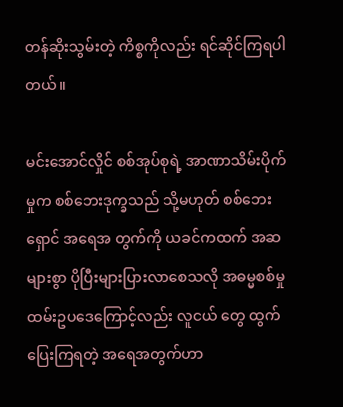တန်ဆိုးသွမ်းတဲ့ ကိစ္စကိုလည်း ရင်ဆိုင်ကြရပါတယ်။

မင်းအောင်လှိုင် စစ်အုပ်စုရဲ့ အာဏာသိမ်းပိုက်မှုက စစ်ဘေးဒုက္ခသည် သို့မဟုတ် စစ်ဘေးရှောင် အရေအ တွက်ကို ယခင်ကထက် အဆများစွာ ပိုပြီးများပြားလာစေသလို အဓမ္မစစ်မှုထမ်းဥပဒေကြောင့်လည်း လူငယ် တွေ ထွက်ပြေးကြရတဲ့ အရေအတွက်ဟာ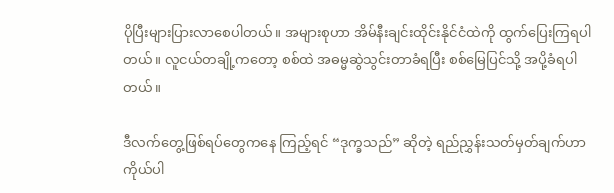ပိုပြီးများပြားလာစေပါတယ်။ အများစုဟာ အိမ်နီးချင်းထိုင်းနိုင်ငံထဲကို ထွက်ပြေးကြရပါတယ်။ လူငယ်တချို့ကတော့ စစ်ထဲ အဓမ္မဆွဲသွင်းတာခံရပြီး စစ်မြေပြင်သို့ အပို့ခံရပါတယ်။

ဒီလက်တွေ့ဖြစ်ရပ်တွေကနေ ကြည့်ရင် “ဒုက္ခသည်” ဆိုတဲ့ ရည်ညွှန်းသတ်မှတ်ချက်ဟာ ကိုယ်ပါ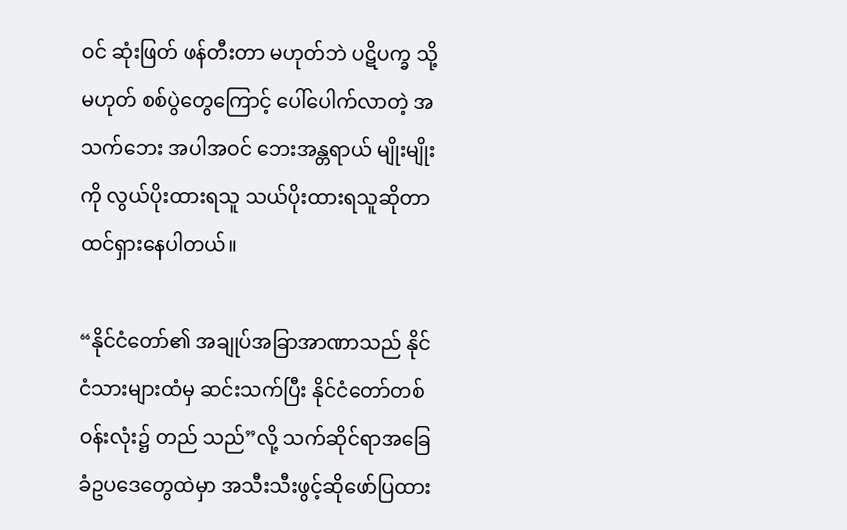ဝင် ဆုံးဖြတ် ဖန်တီးတာ မဟုတ်ဘဲ ပဋိပက္ခ သို့မဟုတ် စစ်ပွဲတွေကြောင့် ပေါ်ပေါက်လာတဲ့ အသက်ဘေး အပါအဝင် ဘေးအန္တရာယ် မျိုးမျိုးကို လွယ်ပိုးထားရသူ သယ်ပိုးထားရသူဆိုတာ ထင်ရှားနေပါတယ်။

“နိုင်ငံတော်၏ အချုပ်အခြာအာဏာသည် နိုင်ငံသားများထံမှ ဆင်းသက်ပြီး နိုင်ငံတော်တစ်ဝန်းလုံး၌ တည် သည်”လို့ သက်ဆိုင်ရာအခြေခံဥပဒေတွေထဲမှာ အသီးသီးဖွင့်ဆိုဖော်ပြထား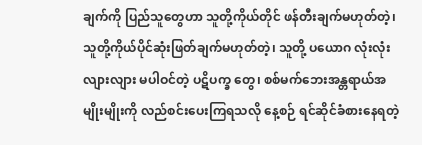ချက်ကို ပြည်သူတွေဟာ သူတို့ကိုယ်တိုင် ဖန်တီးချက်မဟုတ်တဲ့၊ သူတို့ကိုယ်ပိုင်ဆုံးဖြတ်ချက်မဟုတ်တဲ့၊ သူတို့ ပယောဂ လုံးလုံးလျားလျား မပါဝင်တဲ့ ပဋိပက္ခ တွေ၊ စစ်မက်ဘေးအန္တရာယ်အမျိုးမျိုးကို လည်စင်းပေးကြရသလို နေ့စဉ် ရင်ဆိုင်ခံစားနေရတဲ့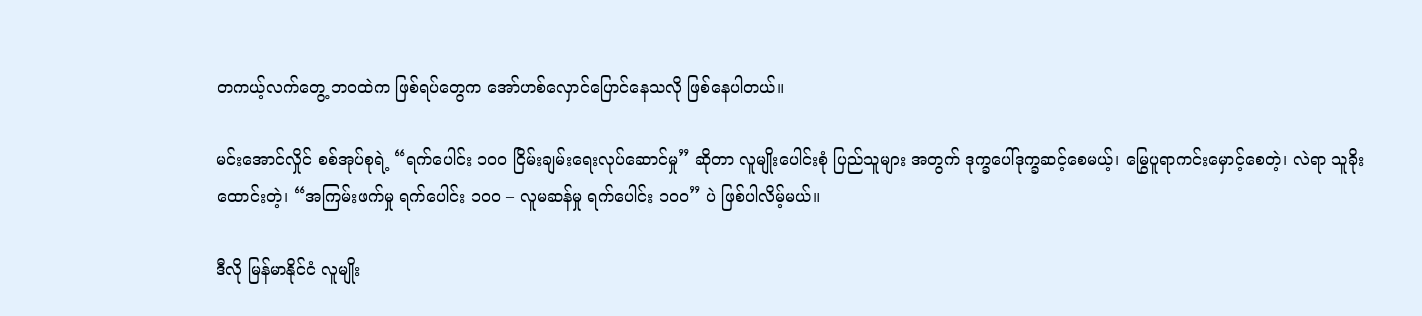တကယ့်လက်တွေ့ ဘဝထဲက ဖြစ်ရပ်တွေက အော်ဟစ်လှောင်ပြောင်နေသလို ဖြစ်နေပါတယ်။

မင်းအောင်လှိုင် စစ်အုပ်စုရဲ့ “ရက်ပေါင်း ၁၀၀ ငြိမ်းချမ်းရေးလုပ်ဆောင်မှု” ဆိုတာ လူမျိုးပေါင်းစုံ ပြည်သူများ အတွက် ဒုက္ခပေါ်ဒုက္ခဆင့်စေမယ့်၊ မြွေပူရာကင်းမှောင့်စေတဲ့၊ လဲရာ သူခိုးထောင်းတဲ့၊ “အကြမ်းဖက်မှု ရက်ပေါင်း ၁၀၀ – လူမဆန်မှု ရက်ပေါင်း ၁၀၀” ပဲ ဖြစ်ပါလိမ့်မယ်။

ဒီလို မြန်မာနိုင်ငံ လူမျိုး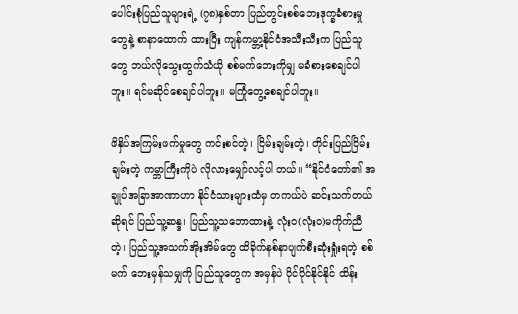ပေါင်းစုံပြည်သူများရဲ့ (၇၈)နှစ်တာ ပြည်တွင်းစစ်ဘေးဒုက္ခခံစားမှုတွေနဲ့ စာနာထောက် ထားပြီး ကျန်ကမ္ဘာ့နိုင်ငံအသီးသီးက ပြည်သူတွေ ဘယ်လိုသွေးထွက်သံယို စစ်မက်ဘေးကိုမျှ မခံစားစေချင်ပါဘူး။ ရင်မဆိုင်စေချင်ပါဘူး။ မကြုံတွေ့စေချင်ပါဘူး။

ဖိနှိပ်အကြမ်းဖက်မှုတွေ ကင်းစင်တဲ့၊ ငြိမ်းချမ်းတဲ့၊ တိုင်းပြည်ငြိမ်းချမ်းတဲ့ ကမ္ဘာကြီးကိုပဲ လိုလားမျှော်လင့်ပါ တယ်။ “နိုင်ငံတော်၏ အချုပ်အခြာအာဏာဟာ နိုင်ငံသားများထံမှ တကယ်ပဲ ဆင်းသက်တယ်ဆိုရင် ပြည်သူ့ဆန္ဒ၊ ပြည်သူ့သဘောထားနဲ့ လုံးဝ(လုံးဝ)မကိုက်ညီတဲ့၊ ပြည်သူ့အသက်အိုးအိမ်တွေ ထိခိုက်နစ်နာပျက်စီးဆုံးရှုံးရတဲ့ စစ်မက် ဘေးမှန်သမျှကို ပြည်သူတွေက အမှန်ပဲ ပိုင်ပိုင်နိုင်နိုင် ထိန်း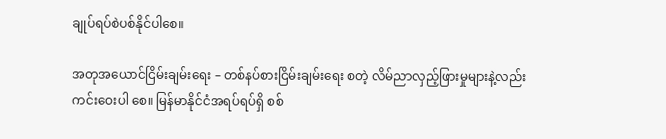ချုပ်ရပ်စဲပစ်နိုင်ပါစေ။

အတုအယောင်ငြိမ်းချမ်းရေး – တစ်နပ်စားငြိမ်းချမ်းရေး စတဲ့ လိမ်ညာလှည့်ဖြားမှုများနဲ့လည်း ကင်းဝေးပါ စေ။ မြန်မာနိုင်ငံအရပ်ရပ်ရှိ စစ်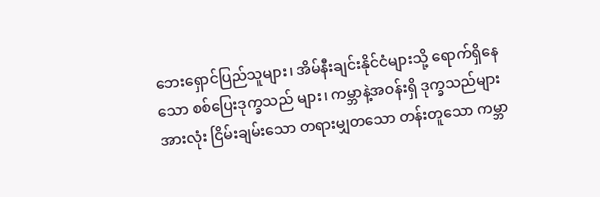ဘေးရှောင်ပြည်သူများ၊ အိမ်နီးချင်းနိုင်ငံများသို့ ရောက်ရှိနေသော စစ်ပြေးဒုက္ခသည် များ၊ ကမ္ဘာနဲ့အဝန်းရှိ ဒုက္ခသည်များအားလုံး ငြိမ်းချမ်းသော တရားမျှတသော တန်းတူသော ကမ္ဘာ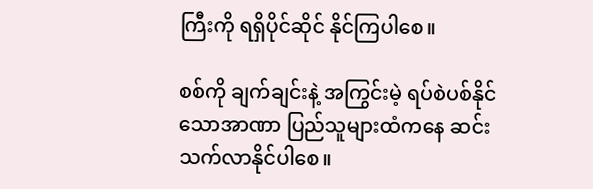ကြီးကို ရရှိပိုင်ဆိုင် နိုင်ကြပါစေ။

စစ်ကို ချက်ချင်းနဲ့ အကြွင်းမဲ့ ရပ်စဲပစ်နိုင်သောအာဏာ ပြည်သူများထံကနေ ဆင်းသက်လာနိုင်ပါစေ။